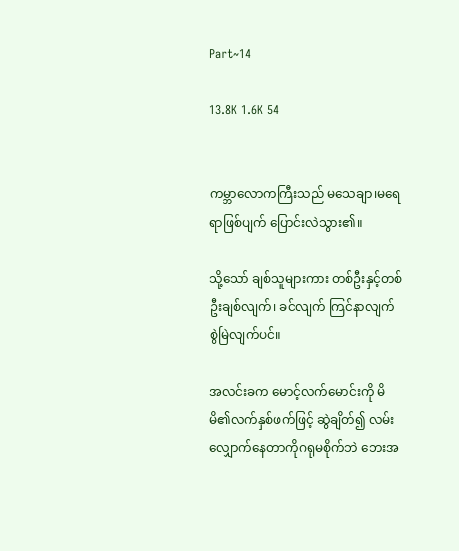Part~14

13.8K 1.6K 54


ကမ္ဘာလောကကြီးသည် မသေချာ၊မရေရာဖြစ်ပျက် ပြောင်းလဲသွား၏။

သို့သော် ချစ်သူများကား တစ်ဦးနှင့်တစ်ဦးချစ်လျက်၊ ခင်လျက် ကြင်နာလျက် စွဲမြဲလျက်ပင်။

အလင်းခက မောင့်လက်မောင်းကို မိမိ၏လက်နှစ်ဖက်ဖြင့် ဆွဲချိတ်၍ လမ်းလျှောက်နေတာကိုဂရုမစိုက်ဘဲ ဘေးအ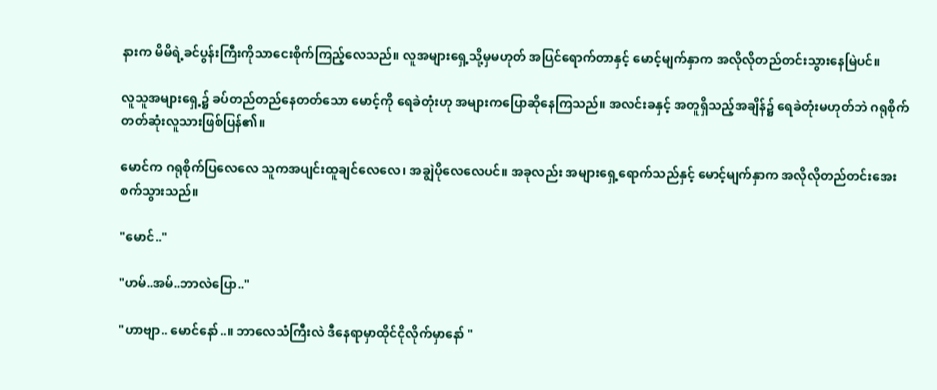နားက မိမိရဲ့ခင်ပွန်းကြီးကိုသာငေးစိုက်ကြည့်လေသည်။ လူအများရှေ့သို့မှမဟုတ် အပြင်ရောက်တာနှင့် မောင့်မျက်နှာက အလိုလိုတည်တင်းသွားနေမြဲပင်။

လူသူအများရှေ့၌ ခပ်တည်တည်နေတတ်သော မောင့်ကို ရေခဲတုံးဟု အများကပြောဆိုနေကြသည်။ အလင်းခနှင့် အတူရှိသည့်အချိန်၌ ရေခဲတုံးမဟုတ်ဘဲ ဂရုစိုက်တတ်ဆုံးလူသားဖြစ်ပြန်၏။

မောင်က ဂရုစိုက်ပြလေလေ သူကအပျင်းထူချင်လေလေ၊ အချွဲပိုလေလေပင်။ အခုလည်း အများရှေ့ရောက်သည်နှင့် မောင့်မျက်နှာက အလိုလိုတည်တင်းအေးစက်သွားသည်။

"မောင်.."

"ဟမ်..အမ်..ဘာလဲပြော.."

"ဟာဗျာ.. မောင်နော်..။ ဘာလေသံကြီးလဲ ဒီနေရာမှာထိုင်ငိုလိုက်မှာနော် "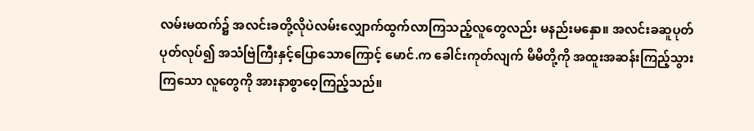လမ်းမထက်၌ အလင်းခတို့လိုပဲလမ်းလျှောက်ထွက်လာကြသည့်လူတွေလည်း မနည်းမနှော။ အလင်းခဆူပုတ်ပုတ်လုပ်၍ အသံဗြဲကြီးနှင့်ပြောသောကြောင့် မောင်.က ခေါင်းကုတ်လျက် မိမိတို့ကို အထူးအဆန်းကြည့်သွားကြသော လူတွေကို အားနာစွာဝေ့ကြည့်သည်။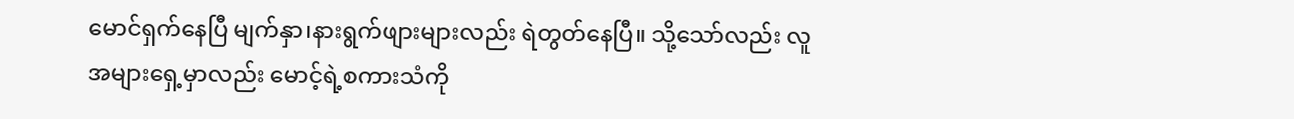မောင်ရှက်နေပြီ မျက်နှာ၊နားရွက်ဖျားများလည်း ရဲတွတ်နေပြီ။ သို့သော်လည်း လူအများရှေ့မှာလည်း မောင့်ရဲ့စကားသံကို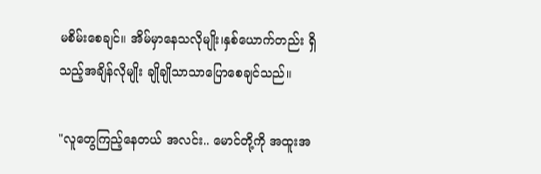မစိမ်းစေချင်။ အိမ်မှာနေသလိုမျိုး၊နှစ်ယောက်တည်း ရှိသည့်အချိန်လိုမျိုး ချိုချိုသာသာပြောစေချင်သည်။

"လူတွေကြည့်နေတယ် အလင်း.. မောင်တို့ကို အထူးအ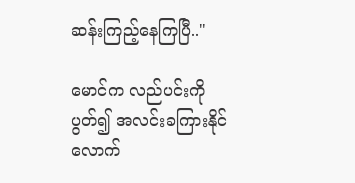ဆန်းကြည့်နေကြပြီ.."

မောင်က လည်ပင်းကိုပွတ်၍ အလင်းခကြားနိုင်လောက်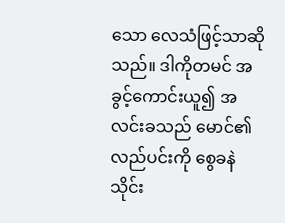သော လေသံဖြင့်သာဆိုသည်။ ဒါကိုတမင် အခွင့်ကောင်းယူ၍ အလင်းခသည် မောင်၏လည်ပင်းကို စွေခနဲသိုင်း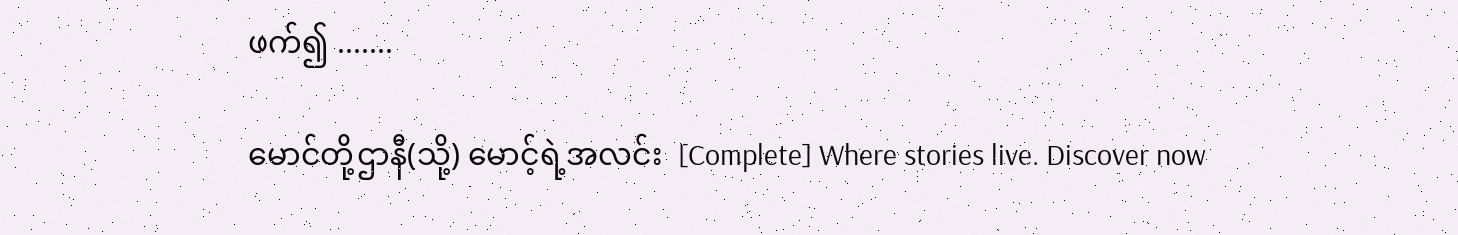ဖက်၍ .......

မောင်တို့ဌာနီ(သို့) မောင့်ရဲ့အလင်း  [Complete] Where stories live. Discover now